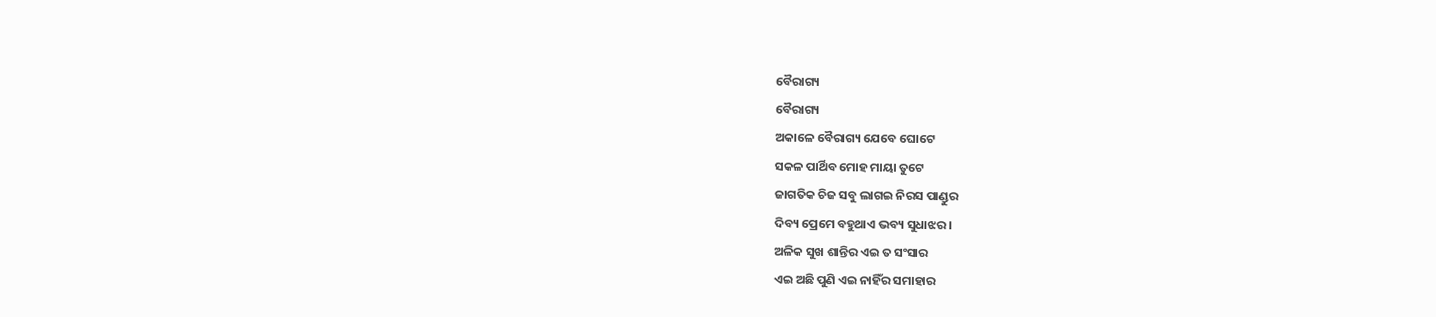ବୈରାଗ୍ୟ
ବୈରାଗ୍ୟ
ଅକାଳେ ବୈରାଗ୍ୟ ଯେବେ ଘୋଟେ
ସକଳ ପାର୍ଥିବ ମୋହ ମାୟା ତୁଟେ
ଜାଗତିକ ଚିଜ ସବୁ ଲାଗଇ ନିରସ ପାଣ୍ଡୁର
ଦିବ୍ୟ ପ୍ରେମେ ବହୁଥାଏ ଭବ୍ୟ ସୁଧାଝର।
ଅଳିକ ସୁଖ ଶାନ୍ତିର ଏଇ ତ ସଂସାର
ଏଇ ଅଛି ପୁଣି ଏଇ ନାହିଁର ସମାହାର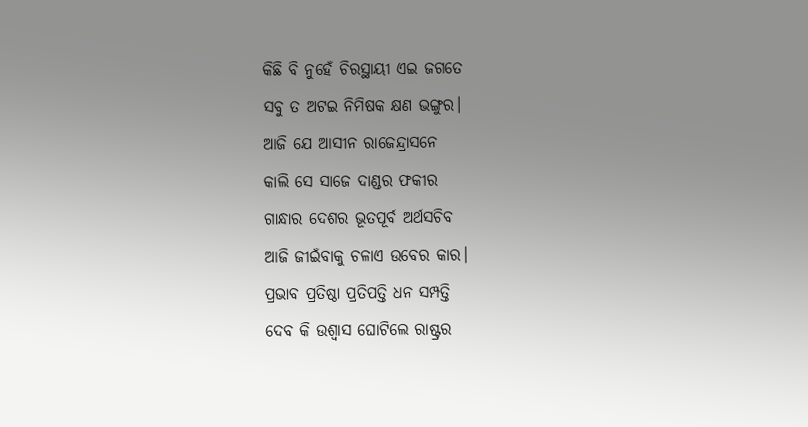କିଛି ବି ନୁହେଁ ଚିରସ୍ଥାୟୀ ଏଇ ଜଗତେ
ସବୁ ତ ଅଟଇ ନିମିଷକ କ୍ଷଣ ଭଙ୍ଗୁର।
ଆଜି ଯେ ଆସୀନ ରାଜେନ୍ଦ୍ରାସନେ
କାଲି ସେ ସାଜେ ଦାଣ୍ଡର ଫକୀର
ଗାନ୍ଧାର ଦେଶର ଭୂତପୂର୍ବ ଅର୍ଥସଚିବ
ଆଜି ଜୀଇଁବାକୁ ଚଳାଏ ଉବେର କାର।
ପ୍ରଭାବ ପ୍ରତିଷ୍ଠା ପ୍ରତିପତ୍ତି ଧନ ସମ୍ପତ୍ତି
ଦେବ କି ଉଶ୍ୱାସ ଘୋଟିଲେ ରାଷ୍ଟ୍ରର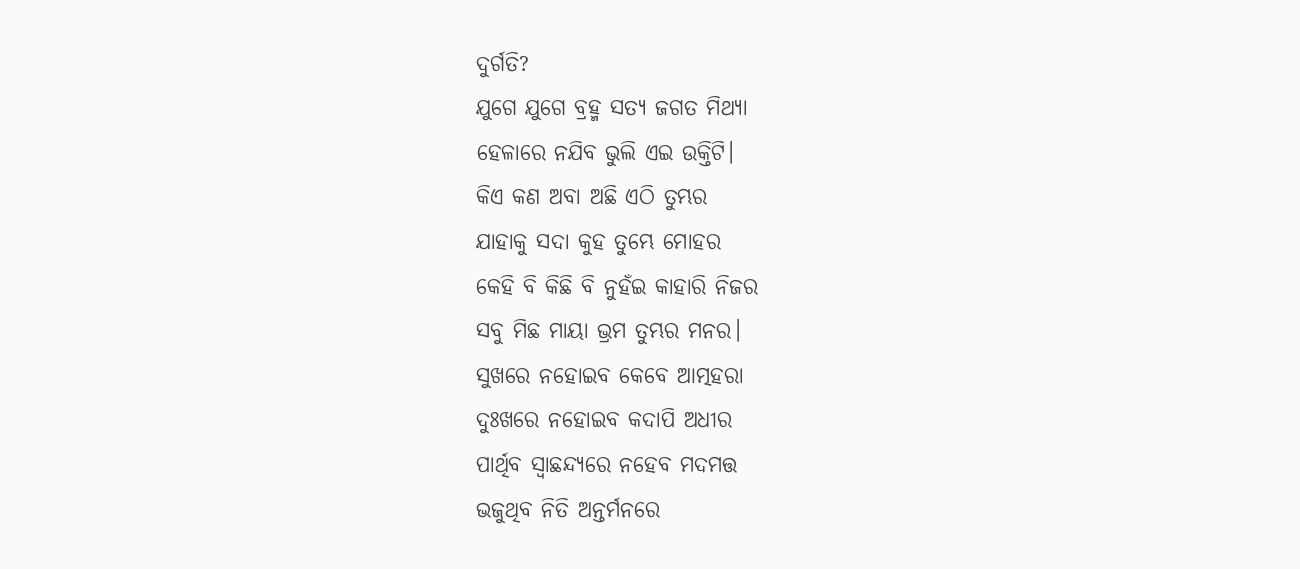ଦୁର୍ଗତି?
ଯୁଗେ ଯୁଗେ ବ୍ରହ୍ମ ସତ୍ୟ ଜଗତ ମିଥ୍ୟା
ହେଳାରେ ନଯିବ ଭୁଲି ଏଇ ଉକ୍ତିଟି।
କିଏ କଣ ଅବା ଅଛି ଏଠି ତୁମ୍ଭର
ଯାହାକୁ ସଦା କୁହ ତୁମ୍ଭେ ମୋହର
କେହି ବି କିଛି ବି ନୁହଁଇ କାହାରି ନିଜର
ସବୁ ମିଛ ମାୟା ଭ୍ରମ ତୁମ୍ଭର ମନର।
ସୁଖରେ ନହୋଇବ କେବେ ଆତ୍ମହରା
ଦୁଃଖରେ ନହୋଇବ କଦାପି ଅଧୀର
ପାର୍ଥିବ ସ୍ବାଛନ୍ଦ୍ୟରେ ନହେବ ମଦମତ୍ତ
ଭଜୁଥିବ ନିତି ଅନ୍ତର୍ମନରେ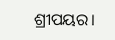ଶ୍ରୀପୟର।